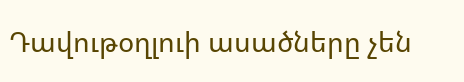Դավութօղլուի ասածները չեն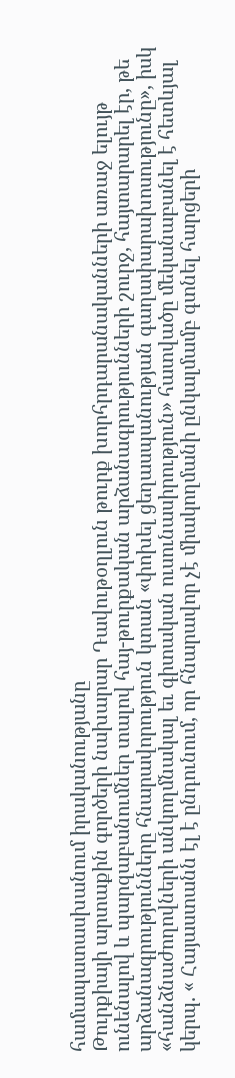համապատասխանում իրականությանը
Թուրքիայի արտաքին գործերի նախարար Դավութօղլուն թուրք խորհրդարանականների առաջ ելույթ ունենալով և պարզաբանումներ տալով հայ-թուրքական արձանագրությունների շուրջ, հայտարարել էր, թե արձանագրությունները հնարավորություն կտան «փոխել ցեղասպանության գաղափարախոսությունը», իսկ «հանձնաժողովների անկողմնակալ եւ գիտական ուսունասիրություն» հատվածը մեկանաբանել է հետևյալ կերպ. « Հայաստանն էլ է ընդունում, որ հնարավոր չէ միակողմանի ընկալմամբ գտնել հարցերի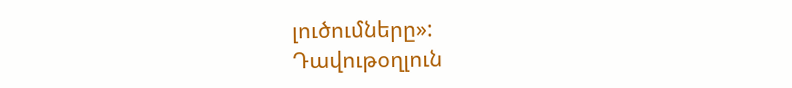լուծումները»:
Դավութօղլուն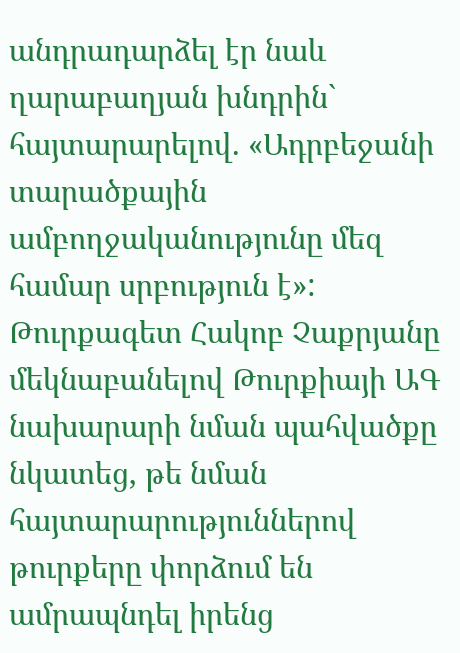անդրադարձել էր նաև ղարաբաղյան խնդրին` հայտարարելով. «Ադրբեջանի տարածքային ամբողջականությունը մեզ համար սրբություն է»:
Թուրքագետ Հակոբ Չաքրյանը մեկնաբանելով Թուրքիայի ԱԳ նախարարի նման պահվածքը նկատեց, թե նման հայտարարություններով թուրքերը փորձում են ամրապնդել իրենց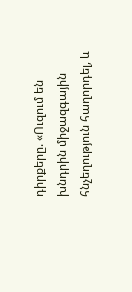դիրքերը. «Ուզում են խնդրին միջազգային հնչեղություն հաղորդել, և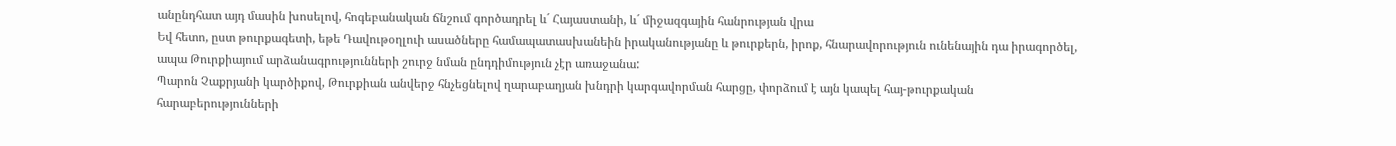անընդհատ այդ մասին խոսելով, հոգեբանական ճնշում գործադրել և´ Հայաստանի, և´ միջազգային հանրության վրա
Եվ հետո, ըստ թուրքագետի, եթե Դավութօղլուի ասածները համապատասխանեին իրականությանը և թուրքերն, իրոք, հնարավորություն ունենային դա իրագործել, ապա Թուրքիայում արձանագրությունների շուրջ նման ընդդիմություն չէր առաջանա:
Պարոն Չաքրյանի կարծիքով, Թուրքիան անվերջ հնչեցնելով ղարաբաղյան խնդրի կարգավորման հարցը, փորձում է այն կապել հայ-թուրքական հարաբերությունների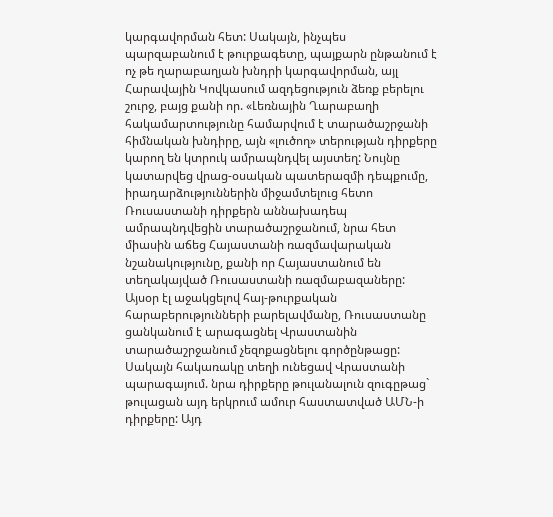կարգավորման հետ: Սակայն, ինչպես պարզաբանում է թուրքագետը, պայքարն ընթանում է ոչ թե ղարաբաղյան խնդրի կարգավորման, այլ Հարավային Կովկասում ազդեցություն ձեռք բերելու շուրջ, բայց քանի որ. «Լեռնային Ղարաբաղի հակամարտությունը համարվում է տարածաշրջանի հիմնական խնդիրը, այն «լուծող» տերության դիրքերը կարող են կտրուկ ամրապնդվել այստեղ: Նույնը կատարվեց վրաց-օսական պատերազմի դեպքումը, իրադարձություններին միջամտելուց հետո Ռուսաստանի դիրքերն աննախադեպ ամրապնդվեցին տարածաշրջանում, նրա հետ միասին աճեց Հայաստանի ռազմավարական նշանակությունը, քանի որ Հայաստանում են տեղակայված Ռուսաստանի ռազմաբազաները: Այսօր էլ աջակցելով հայ-թուրքական հարաբերությունների բարելավմանը, Ռուսաստանը ցանկանում է արագացնել Վրաստանին տարածաշրջանում չեզոքացնելու գործընթացը: Սակայն հակառակը տեղի ունեցավ Վրաստանի պարագայում. նրա դիրքերը թուլանալուն զուգըթաց` թուլացան այդ երկրում ամուր հաստատված ԱՄՆ-ի դիրքերը: Այդ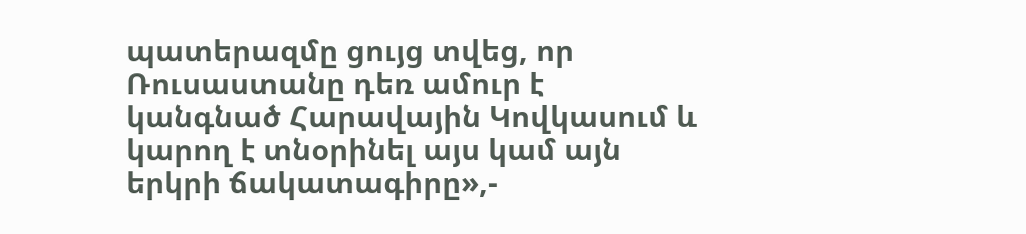պատերազմը ցույց տվեց, որ Ռուսաստանը դեռ ամուր է կանգնած Հարավային Կովկասում և կարող է տնօրինել այս կամ այն երկրի ճակատագիրը»,-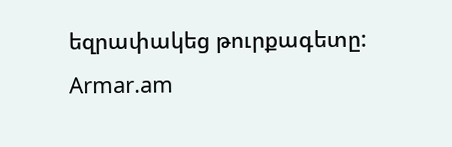եզրափակեց թուրքագետը:
Armar.am